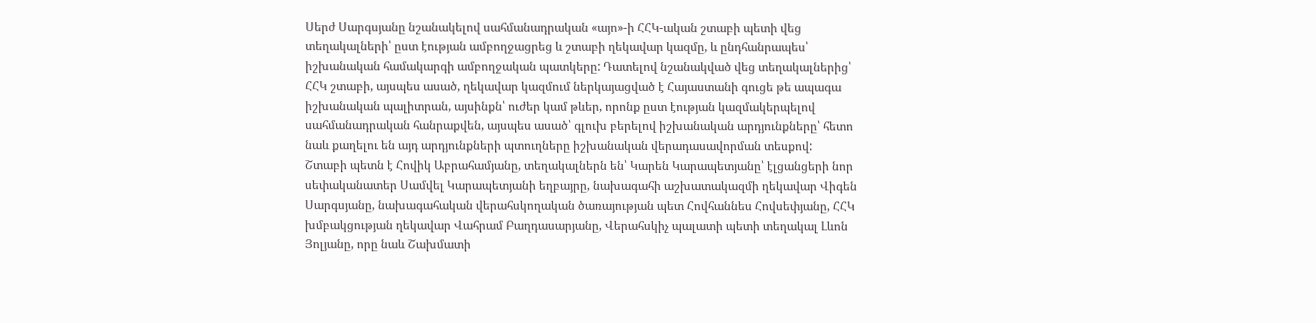Սերժ Սարգսյանը նշանակելով սահմանադրական «այո»-ի ՀՀԿ-ական շտաբի պետի վեց տեղակալների՝ ըստ էության ամբողջացրեց և շտաբի ղեկավար կազմը, և ընդհանրապես՝ իշխանական համակարգի ամբողջական պատկերը: Դատելով նշանակված վեց տեղակալներից՝ ՀՀԿ շտաբի, այսպես ասած, ղեկավար կազմում ներկայացված է Հայաստանի գուցե թե ապագա իշխանական պալիտրան, այսինքն՝ ուժեր կամ թևեր, որոնք ըստ էության կազմակերպելով սահմանադրական հանրաքվեն, այսպես ասած՝ գլուխ բերելով իշխանական արդյունքները՝ հետո նաև քաղելու են այդ արդյունքների պտուղները իշխանական վերադասավորման տեսքով:
Շտաբի պետն է Հովիկ Աբրահամյանը, տեղակալներն են՝ Կարեն Կարապետյանը՝ էլցանցերի նոր սեփականատեր Սամվել Կարապետյանի եղբայրը, նախագահի աշխատակազմի ղեկավար Վիգեն Սարգսյանը, նախագահական վերահսկողական ծառայության պետ Հովհաննես Հովսեփյանը, ՀՀԿ խմբակցության ղեկավար Վահրամ Բաղդասարյանը, Վերահսկիչ պալատի պետի տեղակալ Լևոն Յոլյանը, որը նաև Շախմատի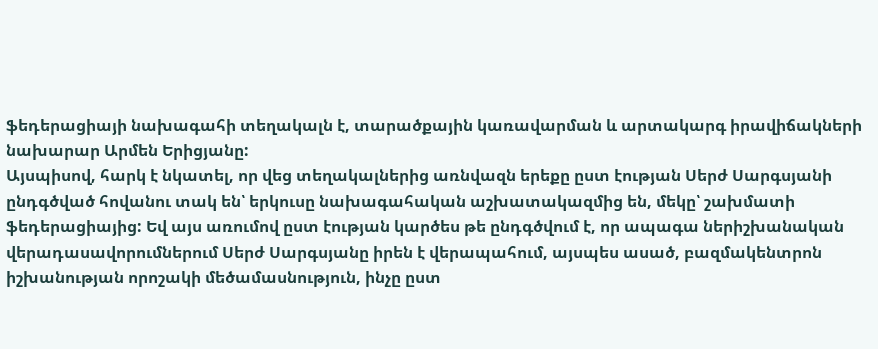ֆեդերացիայի նախագահի տեղակալն է, տարածքային կառավարման և արտակարգ իրավիճակների նախարար Արմեն Երիցյանը:
Այսպիսով, հարկ է նկատել, որ վեց տեղակալներից առնվազն երեքը ըստ էության Սերժ Սարգսյանի ընդգծված հովանու տակ են՝ երկուսը նախագահական աշխատակազմից են, մեկը՝ շախմատի ֆեդերացիայից: Եվ այս առումով ըստ էության կարծես թե ընդգծվում է, որ ապագա ներիշխանական վերադասավորումներում Սերժ Սարգսյանը իրեն է վերապահում, այսպես ասած, բազմակենտրոն իշխանության որոշակի մեծամասնություն, ինչը ըստ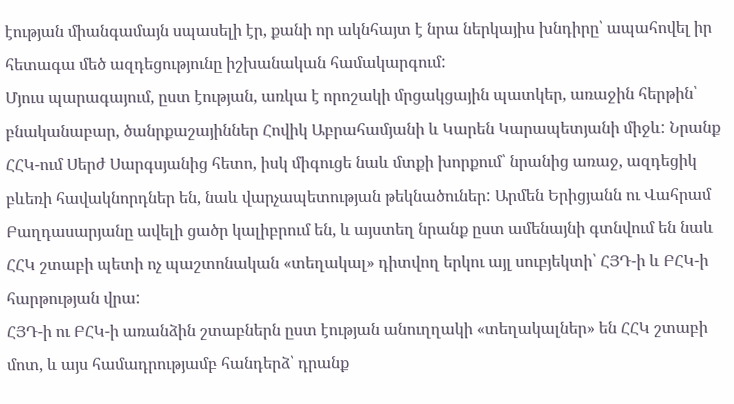էության միանգամայն սպասելի էր, քանի որ ակնհայտ է նրա ներկայիս խնդիրը՝ ապահովել իր հետագա մեծ ազդեցությունը իշխանական համակարգում:
Մյուս պարագայում, ըստ էության, առկա է որոշակի մրցակցային պատկեր, առաջին հերթին՝ բնականաբար, ծանրքաշայիններ Հովիկ Աբրահամյանի և Կարեն Կարապետյանի միջև: Նրանք ՀՀԿ-ում Սերժ Սարգսյանից հետո, իսկ միգուցե նաև մտքի խորքում՝ նրանից առաջ, ազդեցիկ բևեռի հավակնորդներ են, նաև վարչապետության թեկնածուներ: Արմեն Երիցյանն ու Վահրամ Բաղդասարյանը ավելի ցածր կալիբրում են, և այստեղ նրանք ըստ ամենայնի գտնվում են նաև ՀՀԿ շտաբի պետի ոչ պաշտոնական «տեղակալ» դիտվող երկու այլ սուբյեկտի՝ ՀՅԴ-ի և ԲՀԿ-ի հարթության վրա:
ՀՅԴ-ի ու ԲՀԿ-ի առանձին շտաբներն ըստ էության անուղղակի «տեղակալներ» են ՀՀԿ շտաբի մոտ, և այս համադրությամբ հանդերձ՝ դրանք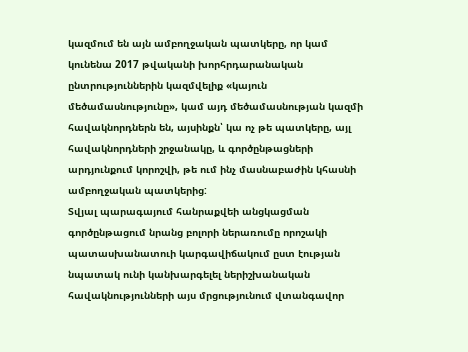կազմում են այն ամբողջական պատկերը, որ կամ կունենա 2017 թվականի խորհրդարանական ընտրություններին կազմվելիք «կայուն մեծամասնությունը», կամ այդ մեծամասնության կազմի հավակնորդներն են, այսինքն՝ կա ոչ թե պատկերը, այլ հավակնորդների շրջանակը, և գործընթացների արդյունքում կորոշվի, թե ում ինչ մասնաբաժին կհասնի ամբողջական պատկերից:
Տվյալ պարագայում հանրաքվեի անցկացման գործընթացում նրանց բոլորի ներառումը որոշակի պատասխանատուի կարգավիճակում ըստ էության նպատակ ունի կանխարգելել ներիշխանական հավակնությունների այս մրցությունում վտանգավոր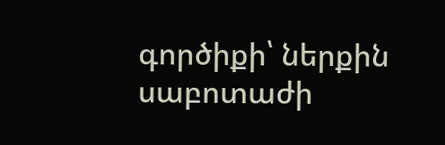գործիքի՝ ներքին սաբոտաժի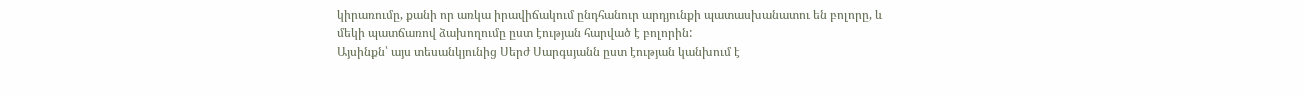կիրառումը, քանի որ առկա իրավիճակում ընդհանուր արդյունքի պատասխանատու են բոլորը, և մեկի պատճառով ձախողումը ըստ էության հարված է բոլորին:
Այսինքն՝ այս տեսանկյունից Սերժ Սարգսյանն ըստ էության կանխում է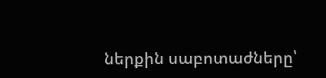ներքին սաբոտաժները՝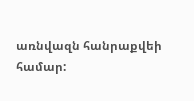առնվազն հանրաքվեի համար: